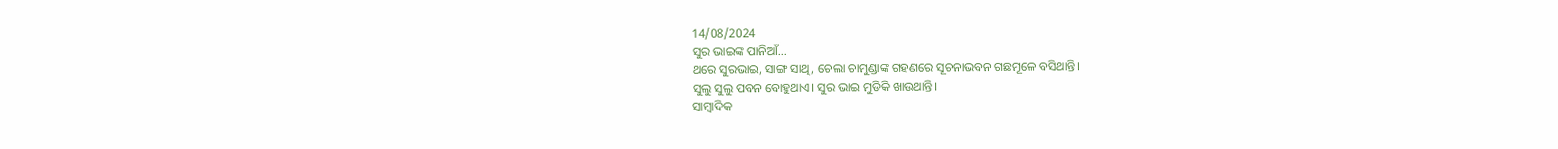14/08/2024
ସୁର ଭାଇଙ୍କ ପାନିଆଁ...
ଥରେ ସୁରଭାଇ, ସାଙ୍ଗ ସାଥି, ଚେଲା ଚାମୁଣ୍ଡାଙ୍କ ଗହଣରେ ସୂଚନାଭବନ ଗଛମୂଳେ ବସିଥାନ୍ତି।
ସୁଲୁ ସୁଲୁ ପବନ ବୋହୁଥାଏ। ସୁର ଭାଇ ମୁଡିକି ଖାଉଥାନ୍ତି।
ସାମ୍ବାଦିକ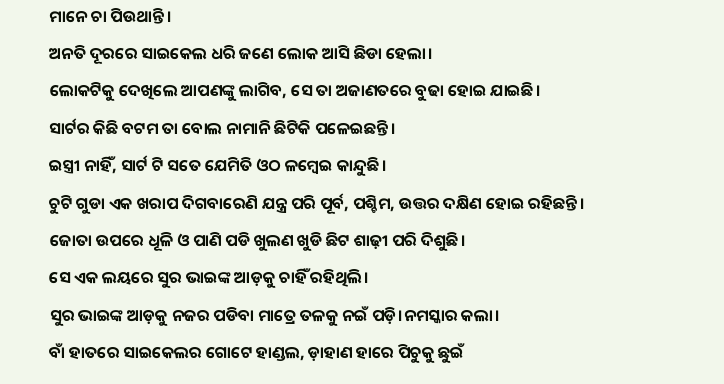ମାନେ ଚା ପିଉଥାନ୍ତି।
ଅନତି ଦୂରରେ ସାଇକେଲ ଧରି ଜଣେ ଲୋକ ଆସି ଛିଡା ହେଲା।
ଲୋକଟିକୁ ଦେଖିଲେ ଆପଣଙ୍କୁ ଲାଗିବ, ସେ ତା ଅଜାଣତରେ ବୁଢା ହୋଇ ଯାଇଛି।
ସାର୍ଟର କିଛି ବଟମ ତା ବୋଲ ନାମାନି ଛିଟିକି ପଳେଇଛନ୍ତି।
ଇସ୍ତ୍ରୀ ନାହିଁ, ସାର୍ଟ ଟି ସତେ ଯେମିତି ଓଠ ଳମ୍ବେଇ କାନ୍ଦୁଛି।
ଚୁଟି ଗୁଡା ଏକ ଖରାପ ଦିଗବାରେଣି ଯନ୍ତ୍ର ପରି ପୂର୍ବ, ପଶ୍ଚିମ, ଉତ୍ତର ଦକ୍ଷିଣ ହୋଇ ରହିଛନ୍ତି।
ଜୋତା ଉପରେ ଧୂଳି ଓ ପାଣି ପଡି ଖୁଲଣ ଖୁଡି ଛିଟ ଶାଢ଼ୀ ପରି ଦିଶୁଛି।
ସେ ଏକ ଲୟରେ ସୁର ଭାଇଙ୍କ ଆଡ଼କୁ ଚାହିଁ ରହିଥିଲି।
ସୁର ଭାଇଙ୍କ ଆଡ଼କୁ ନଜର ପଡିବା ମାତ୍ରେ ତଳକୁ ନଇଁ ପଡ଼ି।ନମସ୍କାର କଲା।
ବାଁ ହାତରେ ସାଇକେଲର ଗୋଟେ ହାଣ୍ଡଲ, ଡ଼ାହାଣ ହାରେ ପିଚୁକୁ ଛୁଇଁ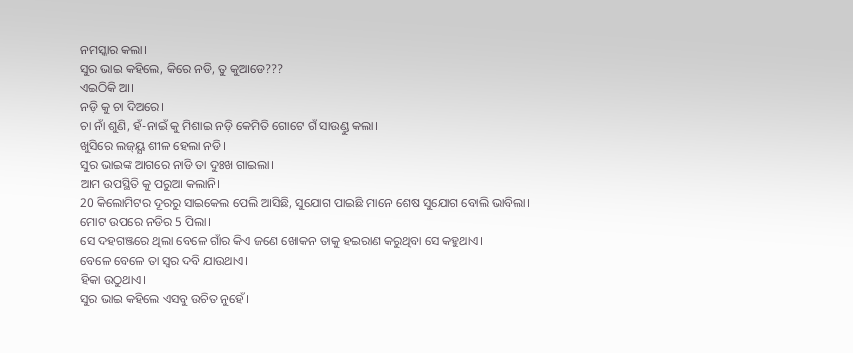ନମସ୍କାର କଲା।
ସୁର ଭାଇ କହିଲେ, କିରେ ନଡି, ତୁ କୁଆଡେ???
ଏଇଠିକି ଆ।
ନଡ଼ି କୁ ଚା ଦିଅରେ।
ଚା ନାଁ ଶୁଣି, ହଁ-ନାଇଁ କୁ ମିଶାଇ ନଡ଼ି କେମିତି ଗୋଟେ ଗଁ ସାଉଣ୍ଡୁ କଲା।
ଖୁସିରେ ଲଜ୍ୟ୍ଯ ଶୀଳ ହେଲା ନଡି।
ସୁର ଭାଇଙ୍କ ଆଗରେ ନାଡି ତା ଦୁଃଖ ଗାଇଲା।
ଆମ ଉପସ୍ଥିତି କୁ ପରୁଆ କଲାନି।
20 କିଲୋମିଟର ଦୂରରୁ ସାଇକେଲ ପେଲି ଆସିଛି, ସୁଯୋଗ ପାଇଛି ମାନେ ଶେଷ ସୁଯୋଗ ବୋଲି ଭାବିଲା।
ମୋଟ ଉପରେ ନଡିର 5 ପିଲା।
ସେ ଦହଗଞ୍ଜରେ ଥିଲା ବେଳେ ଗାଁର କିଏ ଜଣେ ଖୋକନ ତାକୁ ହଇରାଣ କରୁଥିବା ସେ କହୁଥାଏ।
ବେଳେ ବେଳେ ତା ସ୍ୱର ଦବି ଯାଉଥାଏ।
ହିକା ଉଠୁଥାଏ।
ସୁର ଭାଇ କହିଲେ ଏସବୁ ଉଚିତ ନୁହେଁ।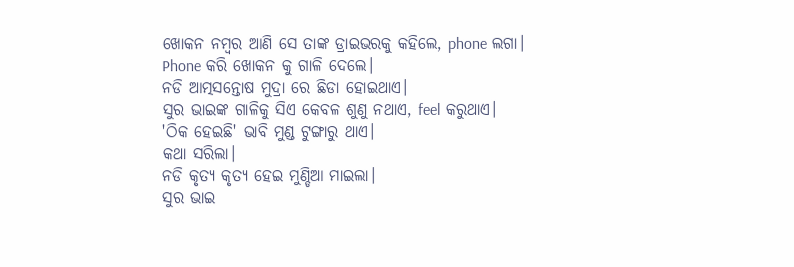ଖୋକନ ନମ୍ବର ଆଣି ସେ ତାଙ୍କ ଡ୍ରାଇଭରକୁ କହିଲେ, phone ଲଗା।
Phone କରି ଖୋକନ କୁ ଗାଳି ଦେଲେ।
ନଡି ଆତ୍ମସନ୍ତୋଷ ମୁଦ୍ରା ରେ ଛିଡା ହୋଇଥାଏ।
ସୁର ଭାଇଙ୍କ ଗାଳିକୁ ସିଏ କେବଳ ଶୁଣୁ ନଥାଏ, feel କରୁଥାଏ।
'ଠିକ ହେଇଛି' ଭାବି ମୁଣ୍ଡ ଟୁଙ୍ଗାରୁ ଥାଏ।
କଥା ସରିଲା।
ନଡି କୃତ୍ୟ କୃତ୍ୟ ହେଇ ମୁଣ୍ଡିଆ ମାଇଲା।
ସୁର ଭାଇ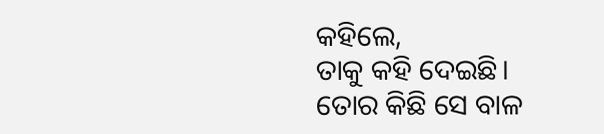କହିଲେ,
ତାକୁ କହି ଦେଇଛି।
ତୋର କିଛି ସେ ବାଳ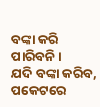ବଙ୍କା କରି ପାରିବନି।
ଯଦି ବଙ୍କା କରିବ, ପକେଟରେ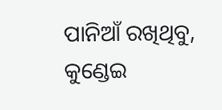ପାନିଆଁ ରଖିଥିବୁ, କୁଣ୍ଡେଇ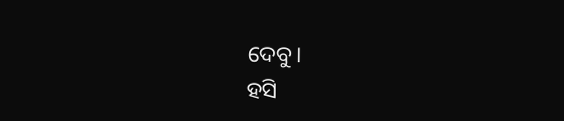ଦେବୁ।
ହସି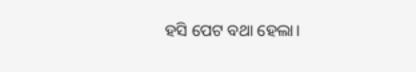ହସି ପେଟ ବଥା ହେଲା।